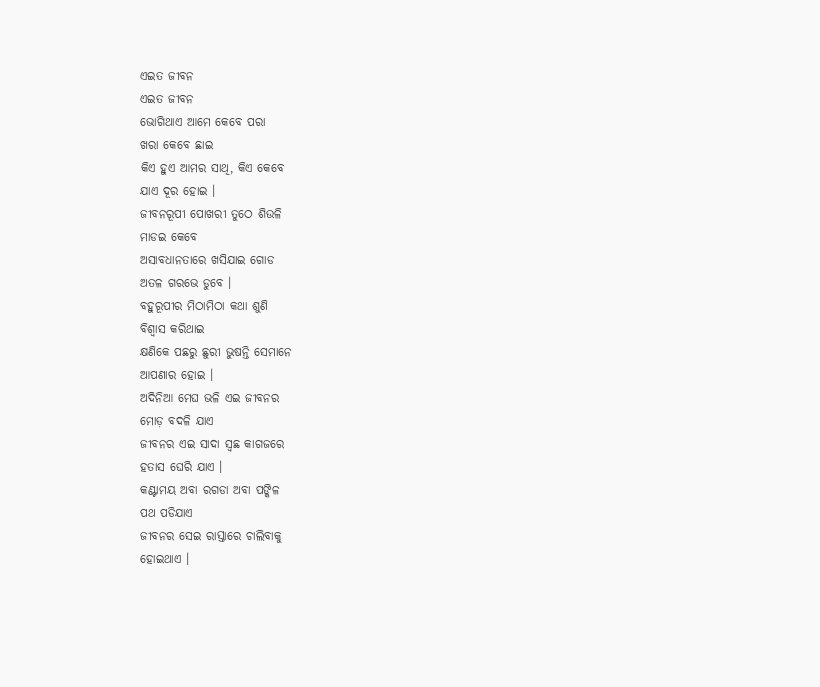ଏଇତ ଜୀବନ
ଏଇତ ଜୀବନ
ଭୋଗିଥାଏ ଆମେ କେବେ ପରା
ଖରା କେବେ ଛାଇ
କିଏ ହୁଏ ଆମର ସାଥି, କିଏ କେବେ
ଯାଏ ଦୂର ହୋଇ ।
ଜୀବନରୂପୀ ପୋଖରୀ ତୁଠେ ଶିଉଳି
ମାଡଇ କେବେ
ଅସାବଧାନତାରେ ଖସିଯାଇ ଗୋଡ
ଅତଳ ଗରଭେ ଡୁବେ ।
ବହୁରୂପୀର ମିଠାମିଠା କଥା ଶୁଣି
ବିଶ୍ୱାସ କରିଥାଇ
କ୍ଷଣିକେ ପଛରୁ ଛୁରୀ ଭୁଷନ୍ତି ସେମାନେ
ଆପଣାର ହୋଇ ।
ଅଦିନିଆ ମେଘ ଭଳି ଏଇ ଜୀବନର
ମୋଡ଼ ବଦଳି ଯାଏ
ଜୀବନର ଏଇ ସାଦା ସ୍ୱଛ କାଗଜରେ
ହତାସ ଘେରି ଯାଏ ।
କଣ୍ଟାମୟ ଅବା ରଗଡା ଅବା ପଙ୍କିଳ
ପଥ ପଡିଯାଏ
ଜୀବନର ସେଇ ରାସ୍ତାରେ ଚାଲିବାକୁ
ହୋଇଥାଏ ।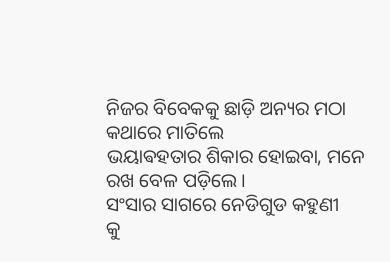ନିଜର ବିବେକକୁ ଛାଡ଼ି ଅନ୍ୟର ମଠା
କଥାରେ ମାତିଲେ
ଭୟାଵହତାର ଶିକାର ହୋଇବା, ମନେ
ରଖ ବେଳ ପଡ଼ିଲେ ।
ସଂସାର ସାଗରେ ନେଡିଗୁଡ କହୁଣୀ
କୁ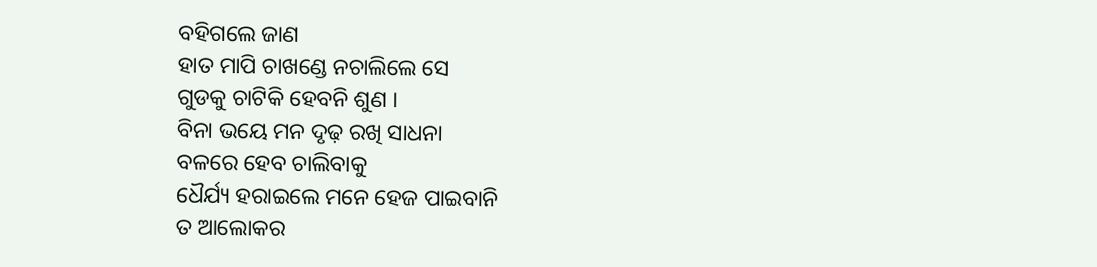ବହିଗଲେ ଜାଣ
ହାତ ମାପି ଚାଖଣ୍ଡେ ନଚାଲିଲେ ସେ
ଗୁଡକୁ ଚାଟିକି ହେବନି ଶୁଣ ।
ବିନା ଭୟେ ମନ ଦୃଢ଼ ରଖି ସାଧନା
ବଳରେ ହେବ ଚାଲିବାକୁ
ଧୈର୍ଯ୍ୟ ହରାଇଲେ ମନେ ହେଜ ପାଇବାନି
ତ ଆଲୋକର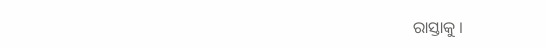ରାସ୍ତାକୁ ।